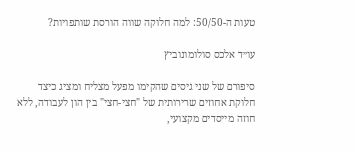טעות ה-50/50: למה חלוקה שווה הורסת שותפויות?

עו״ד אלכס סולומונוביץ

סיפורם של שני גיסים שהקימו מפעל מצליח ומציג כיצד חלוקת אחוזים שרירותית של "חצי-חצי" בין הון לעבודה, ללא חוזה מייסדים מקצועי,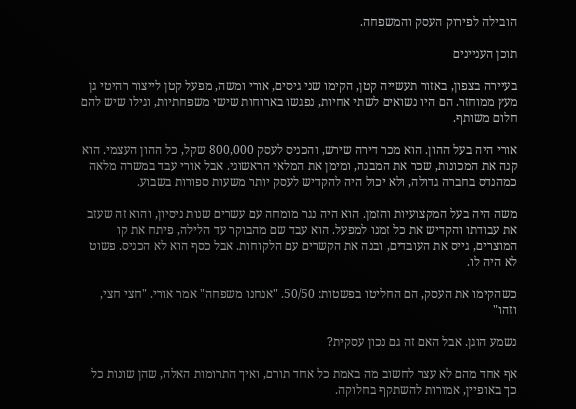הובילה לפירוק העסק והמשפחה.

תוכן העניינים

בעיירה בצפון, באזור תעשייה קטן, הקימו שני גיסים, אורי ומשה, מפעל קטן לייצור רהיטי גן מעץ ממוחזר. הם היו נשואים לשתי אחיות, נפגשו בארוחות שישי משפחתיות, וגילו שיש להם חלום משותף.

אורי היה בעל ההון. הוא מכר דירה שירש, והכניס לעסק 800,000 שקל, כל ההון העצמי. הוא קנה את המכונות, שכר את המבנה, ומימן את המלאי הראשוני. אבל אורי עבד במשרה מלאה כמהנדס בחברה גדולה, ולא יכול היה להקדיש לעסק יותר משעות ספורות בשבוע.

משה היה בעל המקצועיות והזמן. הוא היה נגר מומחה עם עשרים שנות ניסיון, והוא זה שעזב את עבודתו והקדיש את כל זמנו למפעל. הוא עבד שם מהבוקר עד הלילה, פיתח את קו המוצרים, גייס את העובדים, ובנה את הקשרים עם הלקוחות. אבל כסף הוא לא הכניס. פשוט לא היה לו.

כשהקימו את העסק, הם החליטו בפשטות: 50/50. "אנחנו משפחה" אמר אורי. "חצי חצי, וזהו"

נשמע הוגן. אבל האם זה גם נכון עסקית?

אף אחד מהם לא עצר לחשוב מה באמת כל אחד תורם, ואיך התרומות האלה, שהן שונות כל כך באופיין, אמורות להשתקף בחלוקה.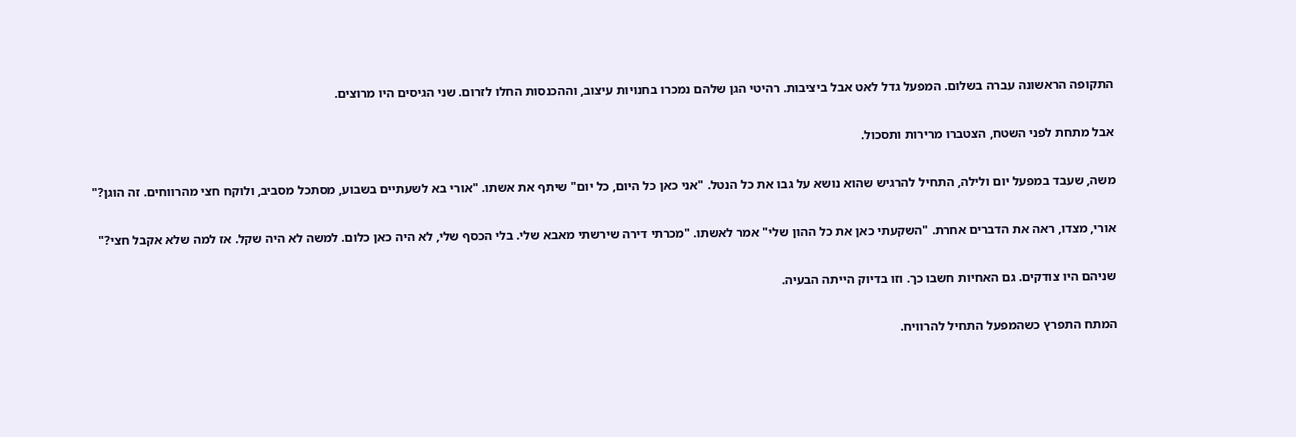התקופה הראשונה עברה בשלום. המפעל גדל לאט אבל ביציבות. רהיטי הגן שלהם נמכרו בחנויות עיצוב, וההכנסות החלו לזרום. שני הגיסים היו מרוצים.

אבל מתחת לפני השטח, הצטברו מרירות ותסכול.

משה, שעבד במפעל יום ולילה, התחיל להרגיש שהוא נושא על גבו את כל הנטל. "אני כאן כל היום, כל יום" שיתף את אשתו. "אורי בא לשעתיים בשבוע, מסתכל מסביב, ולוקח חצי מהרווחים. זה הוגן?"

אורי, מצדו, ראה את הדברים אחרת. "השקעתי כאן את כל ההון שלי" אמר לאשתו. "מכרתי דירה שירשתי מאבא שלי. בלי הכסף שלי, לא היה כאן כלום. למשה לא היה שקל. אז למה שלא אקבל חצי?"

שניהם היו צודקים. גם האחיות חשבו כך. וזו בדיוק הייתה הבעיה.

המתח התפרץ כשהמפעל התחיל להרוויח.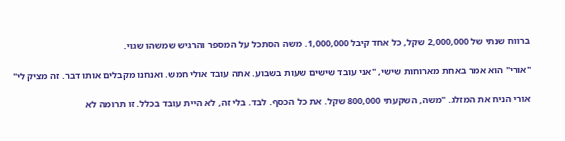ברווח שנתי של 2,000,000 שקל, כל אחד קיבל 1,000,000. משה הסתכל על המספר והרגיש שמשהו שגוי.

"אורי" הוא אמר באחת מארוחות שישי, "אני עובד שישים שעות בשבוע. אתה עובד אולי חמש. ואנחנו מקבלים אותו דבר. זה מציק לי"

אורי הניח את המזלג. "משה, השקעתי 800,000 שקל. את כל הכסף. לבד. בלי זה, לא היית עובד בכלל. זו תרומה לא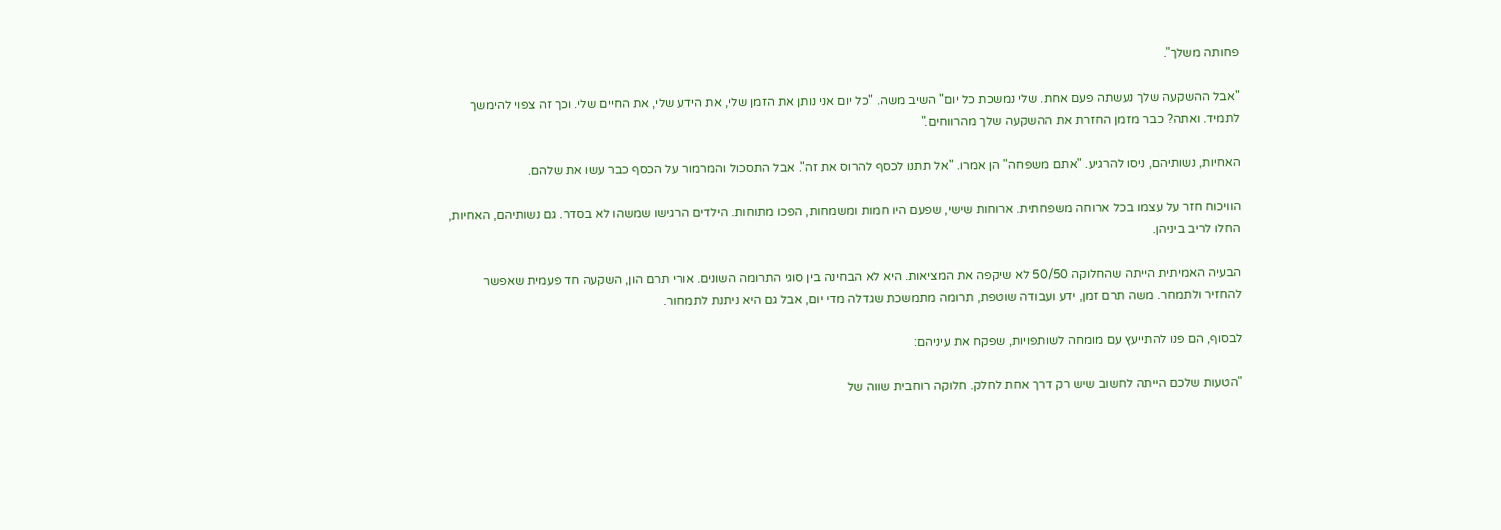פחותה משלך".

"אבל ההשקעה שלך נעשתה פעם אחת. שלי נמשכת כל יום" השיב משה. "כל יום אני נותן את הזמן שלי, את הידע שלי, את החיים שלי. וכך זה צפוי להימשך לתמיד. ואתה? כבר מזמן החזרת את ההשקעה שלך מהרווחים."

האחיות, נשותיהם, ניסו להרגיע. "אתם משפחה" הן אמרו. "אל תתנו לכסף להרוס את זה". אבל התסכול והמרמור על הכסף כבר עשו את שלהם.

הוויכוח חזר על עצמו בכל ארוחה משפחתית. ארוחות שישי, שפעם היו חמות ומשמחות, הפכו מתוחות. הילדים הרגישו שמשהו לא בסדר. גם נשותיהם, האחיות, החלו לריב ביניהן.

הבעיה האמיתית הייתה שהחלוקה 50/50 לא שיקפה את המציאות. היא לא הבחינה בין סוגי התרומה השונים. אורי תרם הון, השקעה חד פעמית שאפשר להחזיר ולתמחר. משה תרם זמן, ידע ועבודה שוטפת, תרומה מתמשכת שגדלה מדי יום, אבל גם היא ניתנת לתמחור.

לבסוף, הם פנו להתייעץ עם מומחה לשותפויות, שפקח את עיניהם:

"הטעות שלכם הייתה לחשוב שיש רק דרך אחת לחלק. חלוקה רוחבית שווה של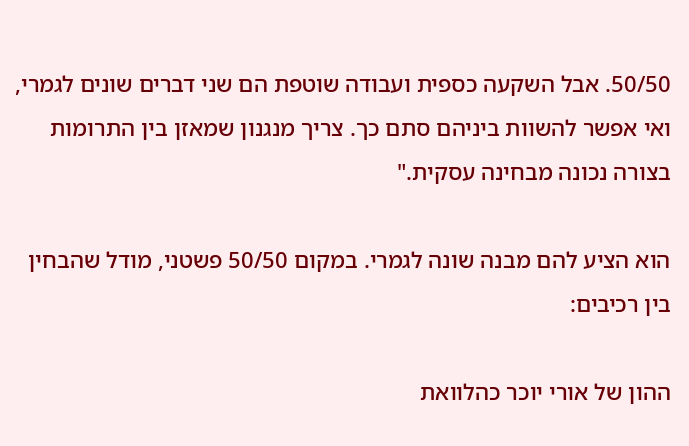50/50. אבל השקעה כספית ועבודה שוטפת הם שני דברים שונים לגמרי, ואי אפשר להשוות ביניהם סתם כך. צריך מנגנון שמאזן בין התרומות בצורה נכונה מבחינה עסקית."

הוא הציע להם מבנה שונה לגמרי. במקום 50/50 פשטני, מודל שהבחין בין רכיבים:

ההון של אורי יוכר כהלוואת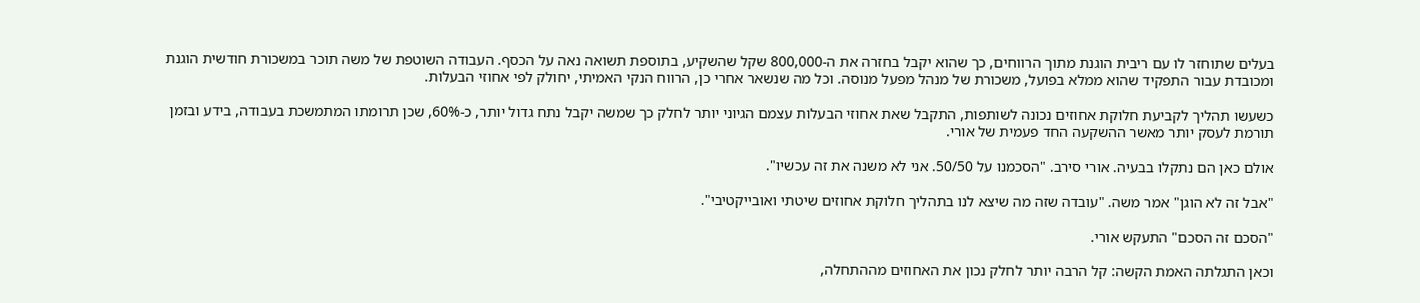בעלים שתוחזר לו עם ריבית הוגנת מתוך הרווחים, כך שהוא יקבל בחזרה את ה-800,000 שקל שהשקיע, בתוספת תשואה נאה על הכסף. העבודה השוטפת של משה תוכר במשכורת חודשית הוגנת ומכובדת עבור התפקיד שהוא ממלא בפועל, משכורת של מנהל מפעל מנוסה. וכל מה שנשאר אחרי כן, הרווח הנקי האמיתי, יחולק לפי אחוזי הבעלות.

כשעשו תהליך לקביעת חלוקת אחוזים נכונה לשותפות, התקבל שאת אחוזי הבעלות עצמם הגיוני יותר לחלק כך שמשה יקבל נתח גדול יותר, כ-60%, שכן תרומתו המתמשכת בעבודה, בידע ובזמן תורמת לעסק יותר מאשר ההשקעה החד פעמית של אורי.

אולם כאן הם נתקלו בבעיה. אורי סירב. "הסכמנו על 50/50. אני לא משנה את זה עכשיו".

"אבל זה לא הוגן" אמר משה. "עובדה שזה מה שיצא לנו בתהליך חלוקת אחוזים שיטתי ואובייקטיבי".

"הסכם זה הסכם" התעקש אורי.

וכאן התגלתה האמת הקשה: קל הרבה יותר לחלק נכון את האחוזים מההתחלה,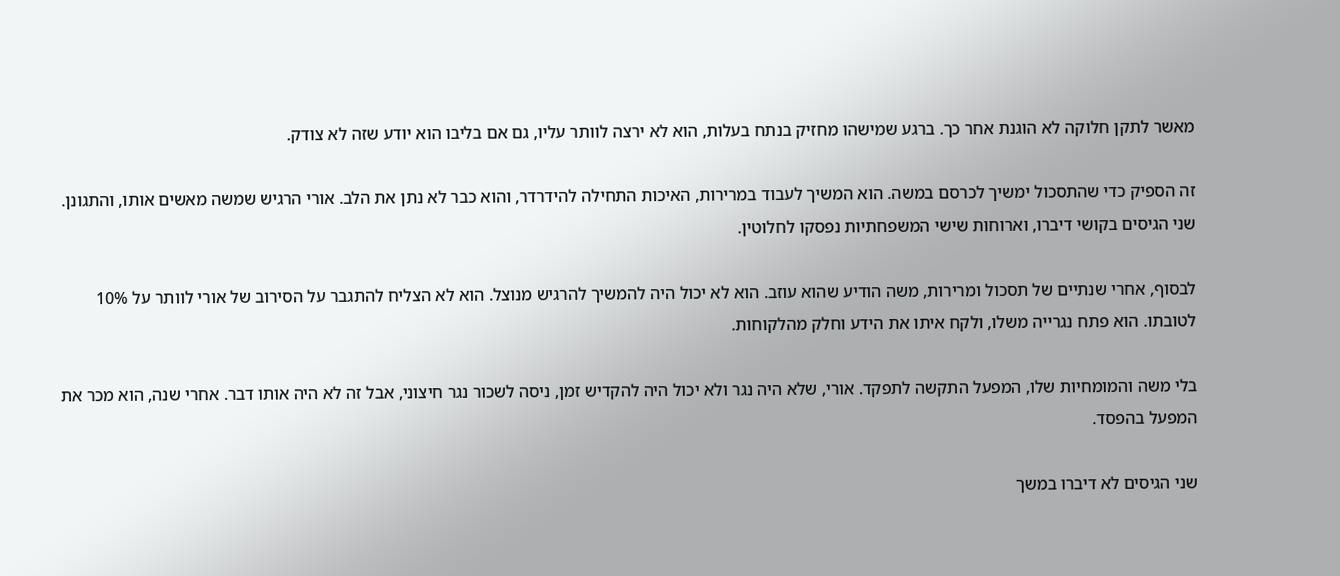מאשר לתקן חלוקה לא הוגנת אחר כך. ברגע שמישהו מחזיק בנתח בעלות, הוא לא ירצה לוותר עליו, גם אם בליבו הוא יודע שזה לא צודק.

זה הספיק כדי שהתסכול ימשיך לכרסם במשה. הוא המשיך לעבוד במרירות, האיכות התחילה להידרדר, והוא כבר לא נתן את הלב. אורי הרגיש שמשה מאשים אותו, והתגונן. שני הגיסים בקושי דיברו, וארוחות שישי המשפחתיות נפסקו לחלוטין.

לבסוף, אחרי שנתיים של תסכול ומרירות, משה הודיע שהוא עוזב. הוא לא יכול היה להמשיך להרגיש מנוצל. הוא לא הצליח להתגבר על הסירוב של אורי לוותר על 10% לטובתו. הוא פתח נגרייה משלו, ולקח איתו את הידע וחלק מהלקוחות.

בלי משה והמומחיות שלו, המפעל התקשה לתפקד. אורי, שלא היה נגר ולא יכול היה להקדיש זמן, ניסה לשכור נגר חיצוני, אבל זה לא היה אותו דבר. אחרי שנה, הוא מכר את המפעל בהפסד.

שני הגיסים לא דיברו במשך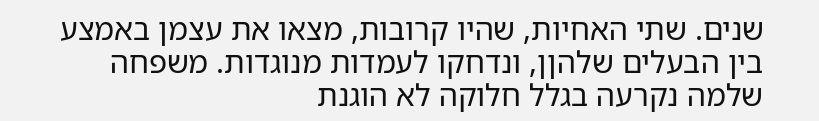שנים. שתי האחיות, שהיו קרובות, מצאו את עצמן באמצע בין הבעלים שלהןן, ונדחקו לעמדות מנוגדות. משפחה שלמה נקרעה בגלל חלוקה לא הוגנת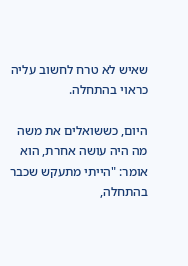שאיש לא טרח לחשוב עליה כראוי בהתחלה.

היום, כששואלים את משה מה היה עושה אחרת, הוא אומר: "הייתי מתעקש שכבר בהתחלה,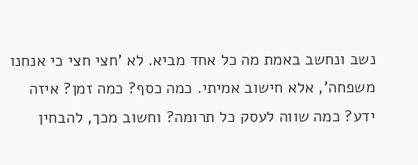נשב ונחשב באמת מה כל אחד מביא. לא 'חצי חצי כי אנחנו משפחה', אלא חישוב אמיתי. כמה כסף? כמה זמן? איזה ידע? כמה שווה לעסק כל תרומה? וחשוב מכך, להבחין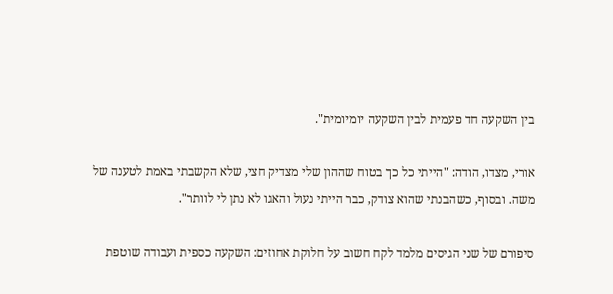בין השקעה חד פעמית לבין השקעה יומיומית".

אורי, מצדו, הודה: "הייתי כל כך בטוח שההון שלי מצדיק חצי, שלא הקשבתי באמת לטענה של משה. ובסוף, כשהבנתי שהוא צודק, כבר הייתי נעול והאגו לא נתן לי לוותר".

סיפורם של שני הגיסים מלמד לקח חשוב על חלוקת אחוזים: השקעה כספית ועבודה שוטפת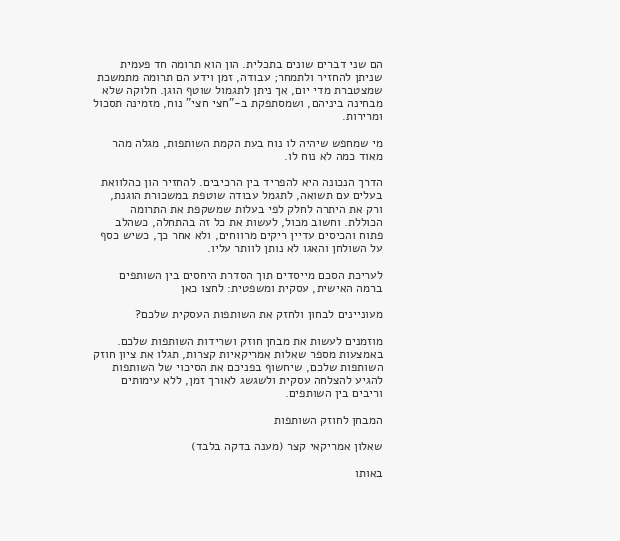הם שני דברים שונים בתכלית. הון הוא תרומה חד פעמית שניתן להחזיר ולתמחר; עבודה, זמן וידע הם תרומה מתמשכת שמצטברת מדי יום, אך ניתן לתגמול שוטף הוגן. חלוקה שלא מבחינה ביניהם, ושמסתפקת ב-"חצי חצי" נוח, מזמינה תסכול ומרירות.

מי שמחפש שיהיה לו נוח בעת הקמת השותפות, מגלה מהר מאוד כמה לא נוח לו.

הדרך הנכונה היא להפריד בין הרכיבים. להחזיר הון כהלוואת בעלים עם תשואה, לתגמל עבודה שוטפת במשכורת הוגנת, ורק את היתרה לחלק לפי בעלות שמשקפת את התרומה הכוללת. וחשוב מכול, לעשות את כל זה בהתחלה, כשהלב פתוח והכיסים עדיין ריקים מרווחים, ולא אחר כך, כשיש כסף על השולחן והאגו לא נותן לוותר עליו.

לעריכת הסכם מייסדים תוך הסדרת היחסים בין השותפים ברמה האישית, עסקית ומשפטית: לחצו כאן

מעוניינים לבחון ולחזק את השותפות העסקית שלכם?

מוזמנים לעשות את מבחן חוזק ושרידות השותפות שלכם. באמצעות מספר שאלות אמריקאיות קצרות, תגלו את ציון חוזק השותפות שלכם, שיחשוף בפניכם את הסיכוי של השותפות להגיע להצלחה עסקית ולשגשג לאורך זמן, ללא עימותים וריבים בין השותפים.

המבחן לחוזק השותפות

שאלון אמריקאי קצר (מענה בדקה בלבד)

באותו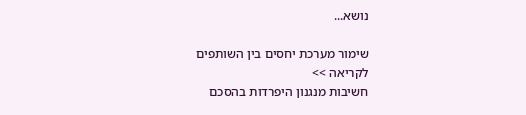נושא...

שימור מערכת יחסים בין השותפים
לקריאה >>
חשיבות מנגנון היפרדות בהסכם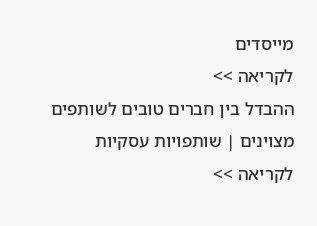מייסדים
לקריאה >>
ההבדל בין חברים טובים לשותפים מצוינים | שותפויות עסקיות
לקריאה >>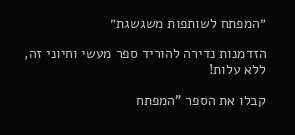״המפתח לשותפות משגשגת״

הזדמנות נדירה להוריד ספר מעשי וחיוני זה, ללא עלות!

קבלו את הספר "המפתח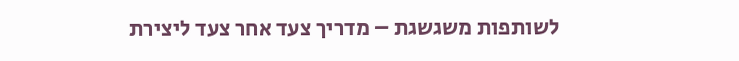לשותפות משגשגת – מדריך צעד אחר צעד ליצירת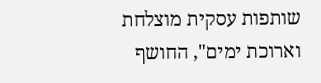שותפות עסקית מוצלחת וארוכת ימים", החושף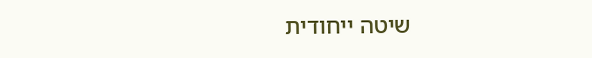שיטה ייחודית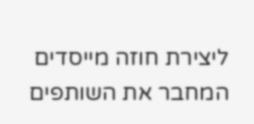ליצירת חוזה מייסדים המחבר את השותפים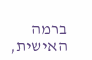ברמה האישית,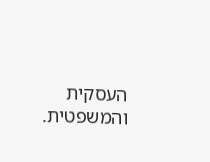העסקית והמשפטית.